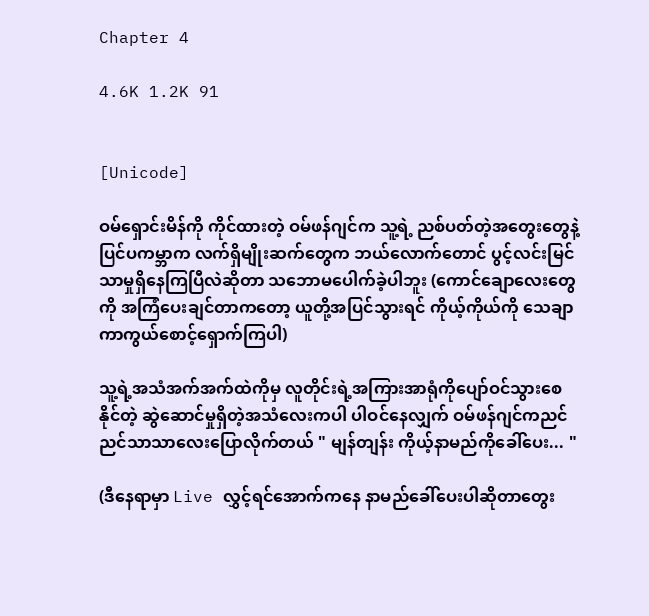Chapter 4

4.6K 1.2K 91


[Unicode]

ဝမ်ရှောင်းမိန်ကို ကိုင်ထားတဲ့ ဝမ်ဖန်ဂျင်က သူ့ရဲ့ ညစ်ပတ်တဲ့အတွေးတွေနဲ့ ပြင်ပကမ္ဘာက လက်ရှိမျိုးဆက်တွေက ဘယ်လောက်တောင် ပွင့်လင်းမြင်သာမှုရှိနေကြပြီလဲဆိုတာ သဘောမပေါက်ခဲ့ပါဘူး (ကောင်ချောလေးတွေကို အကြံပေးချင်တာကတော့ ယူတို့အပြင်သွားရင် ကိုယ့်ကိုယ်ကို သေချာကာကွယ်စောင့်ရှောက်ကြပါ)

သူ့ရဲ့အသံအက်အက်ထဲကိုမှ လူတိုင်းရဲ့အကြားအာရုံကိုပျော်ဝင်သွားစေနိုင်တဲ့ ဆွဲဆောင်မှုရှိတဲ့အသံလေးကပါ ပါဝင်နေလျှက် ဝမ်ဖန်ဂျင်ကညင်ညင်သာသာလေးပြောလိုက်တယ် " မျန်တျန်း ကိုယ့်နာမည်ကိုခေါ်ပေး... "

(ဒီနေရာမှာ Live လွှင့်ရင်အောက်ကနေ နာမည်ခေါ်ပေးပါဆိုတာတွေး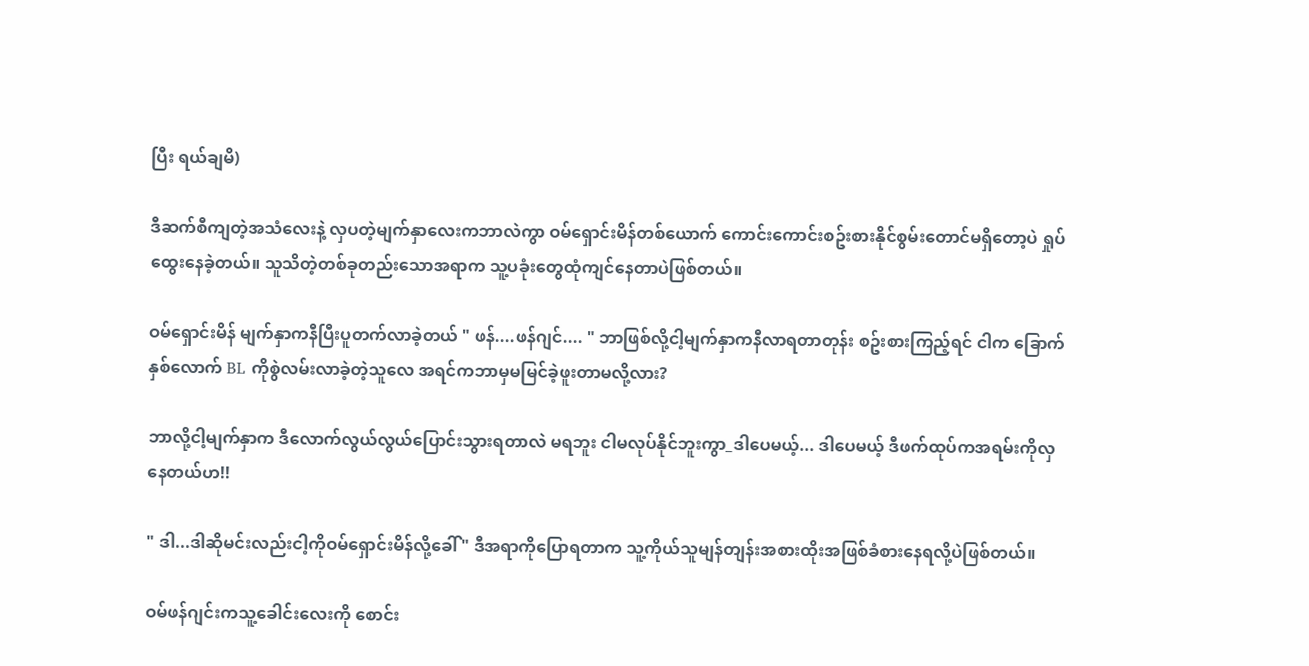ပြီး ရယ်ချမိ)

ဒီဆက်စီကျတဲ့အသံလေးနဲ့ လှပတဲ့မျက်နှာလေးကဘာလဲကွာ ဝမ်ရှောင်းမိန်တစ်ယောက် ကောင်းကောင်းစဥ်းစားနိုင်စွမ်းတောင်မရှိတော့ပဲ ရှုပ်ထွေးနေခဲ့တယ်။ သူသိတဲ့တစ်ခုတည်းသောအရာက သူ့ပခုံးတွေထုံကျင်နေတာပဲဖြစ်တယ်။

ဝမ်ရှောင်းမိန် မျက်နှာကနီပြီးပူတက်လာခဲ့တယ် " ဖန်....ဖန်ဂျင်.... " ဘာဖြစ်လို့ငါ့မျက်နှာကနီလာရတာတုန်း စဥ်းစားကြည့်ရင် ငါက ခြောက်နှစ်လောက် BL ကိုစွဲလမ်းလာခဲ့တဲ့သူလေ အရင်ကဘာမှမမြင်ခဲ့ဖူးတာမလို့လား?

ဘာလို့ငါ့မျက်နှာက ဒီလောက်လွယ်လွယ်ပြောင်းသွားရတာလဲ မရဘူး ငါမလုပ်နိုင်ဘူးကွာ_ဒါပေမယ့်... ဒါပေမယ့် ဒီဖက်ထုပ်ကအရမ်းကိုလှနေတယ်ဟ!!

" ဒါ...ဒါဆိုမင်းလည်းငါ့ကိုဝမ်ရှောင်းမိန်လို့ခေါ် " ဒီအရာကိုပြောရတာက သူ့ကိုယ်သူမျန်တျန်းအစားထိုးအဖြစ်ခံစားနေရလို့ပဲဖြစ်တယ်။

ဝမ်ဖန်ဂျင်းကသူ့ခေါင်းလေးကို စောင်း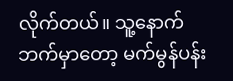လိုက်တယ်။ သူ့နောက်ဘက်မှာတော့ မက်မွန်ပန်း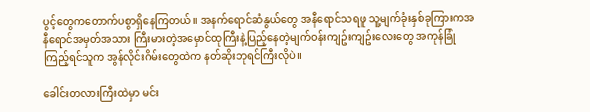ပွင့်တွေကတောက်ပစွာရှိနေကြတယ်။ အနက်ရောင်ဆံနွယ်တွေ အနီရောင်သရဖူ သူ့မျက်ခုံးနှစ်ခုကြားကအနီရောင်အမှတ်အသား ကြီးမားတဲ့အမှောင်ထုကြီးနဲ့ပြည့်နေတဲ့မျက်ဝန်းကျဥ်းကျဥ်းလေးတွေ အကုန်ခြုံကြည့်ရင်သူက အွန်လိုင်းဂိမ်းတွေထဲက နတ်ဆိုးဘုရင်ကြီးလိုပဲ။

ခေါင်းတလားကြီးထဲမှာ မင်း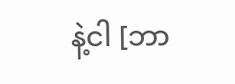နဲ့ငါ [ဘာ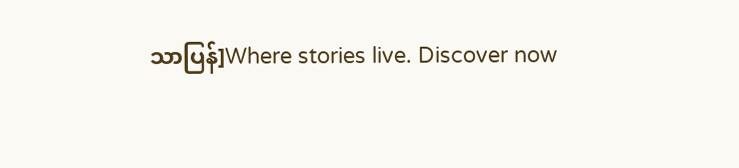သာပြန်]Where stories live. Discover now